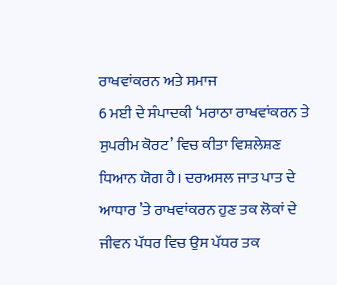ਰਾਖਵਾਂਕਰਨ ਅਤੇ ਸਮਾਜ
6 ਮਈ ਦੇ ਸੰਪਾਦਕੀ ‘ਮਰਾਠਾ ਰਾਖਵਾਂਕਰਨ ਤੇ ਸੁਪਰੀਮ ਕੋਰਟ’ ਵਿਚ ਕੀਤਾ ਵਿਸ਼ਲੇਸ਼ਣ ਧਿਆਨ ਯੋਗ ਹੈ। ਦਰਅਸਲ ਜਾਤ ਪਾਤ ਦੇ ਆਧਾਰ ’ਤੇ ਰਾਖਵਾਂਕਰਨ ਹੁਣ ਤਕ ਲੋਕਾਂ ਦੇ ਜੀਵਨ ਪੱਧਰ ਵਿਚ ਉਸ ਪੱਧਰ ਤਕ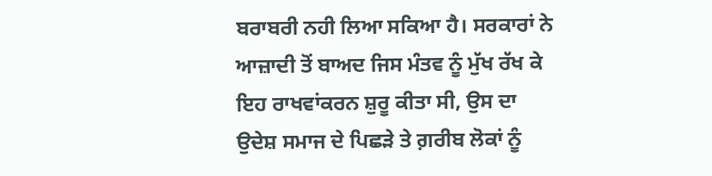ਬਰਾਬਰੀ ਨਹੀ ਲਿਆ ਸਕਿਆ ਹੈ। ਸਰਕਾਰਾਂ ਨੇ ਆਜ਼ਾਦੀ ਤੋਂ ਬਾਅਦ ਜਿਸ ਮੰਤਵ ਨੂੰ ਮੁੱਖ ਰੱਖ ਕੇ ਇਹ ਰਾਖਵਾਂਕਰਨ ਸ਼ੁਰੂ ਕੀਤਾ ਸੀ, ਉਸ ਦਾ ਉਦੇਸ਼ ਸਮਾਜ ਦੇ ਪਿਛੜੇ ਤੇ ਗ਼ਰੀਬ ਲੋਕਾਂ ਨੂੰ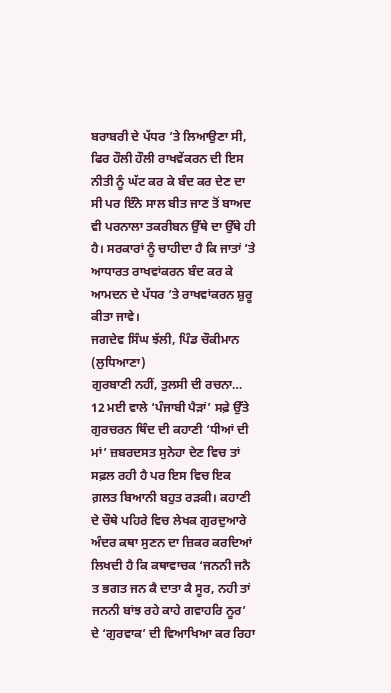ਬਰਾਬਰੀ ਦੇ ਪੱਧਰ ’ਤੇ ਲਿਆਉਣਾ ਸੀ, ਫਿਰ ਹੌਲੀ ਹੌਲੀ ਰਾਖਵੇਂਕਰਨ ਦੀ ਇਸ ਨੀਤੀ ਨੂੰ ਘੱਟ ਕਰ ਕੇ ਬੰਦ ਕਰ ਦੇਣ ਦਾ ਸੀ ਪਰ ਇੰਨੇ ਸਾਲ ਬੀਤ ਜਾਣ ਤੋਂ ਬਾਅਦ ਵੀ ਪਰਨਾਲਾ ਤਕਰੀਬਨ ਉੱਥੇ ਦਾ ਉੱਥੇ ਹੀ ਹੈ। ਸਰਕਾਰਾਂ ਨੂੰ ਚਾਹੀਦਾ ਹੈ ਕਿ ਜਾਤਾਂ ’ਤੇ ਆਧਾਰਤ ਰਾਖਵਾਂਕਰਨ ਬੰਦ ਕਰ ਕੇ ਆਮਦਨ ਦੇ ਪੱਧਰ ’ਤੇ ਰਾਖਵਾਂਕਰਨ ਸ਼ੁਰੂ ਕੀਤਾ ਜਾਵੇ।
ਜਗਦੇਵ ਸਿੰਘ ਝੱਲੀ, ਪਿੰਡ ਚੌਕੀਮਾਨ (ਲੁਧਿਆਣਾ)
ਗੁਰਬਾਣੀ ਨਹੀਂ, ਤੁਲਸੀ ਦੀ ਰਚਨਾ…
12 ਮਈ ਵਾਲੇ ‘ਪੰਜਾਬੀ ਪੈੜਾਂ’ ਸਫ਼ੇ ਉੱਤੇ ਗੁਰਚਰਨ ਥਿੰਦ ਦੀ ਕਹਾਣੀ ‘ਧੀਆਂ ਦੀ ਮਾਂ’ ਜ਼ਬਰਦਸਤ ਸੁਨੇਹਾ ਦੇਣ ਵਿਚ ਤਾਂ ਸਫ਼ਲ ਰਹੀ ਹੈ ਪਰ ਇਸ ਵਿਚ ਇਕ ਗ਼ਲਤ ਬਿਆਨੀ ਬਹੁਤ ਰੜਕੀ। ਕਹਾਣੀ ਦੇ ਚੌਥੇ ਪਹਿਰੇ ਵਿਚ ਲੇਖਕ ਗੁਰਦੁਆਰੇ ਅੰਦਰ ਕਥਾ ਸੁਣਨ ਦਾ ਜ਼ਿਕਰ ਕਰਦਿਆਂ ਲਿਖਦੀ ਹੈ ਕਿ ਕਥਾਵਾਚਕ ‘ਜਨਨੀ ਜਨੈ ਤ ਭਗਤ ਜਨ ਕੈ ਦਾਤਾ ਕੈ ਸੂਰ, ਨਹੀ ਤਾਂ ਜਨਨੀ ਬਾਂਝ ਰਹੇ ਕਾਹੇ ਗਵਾਹਰਿ ਨੂਰ’ ਦੇ ‘ਗੁਰਵਾਕ’ ਦੀ ਵਿਆਖਿਆ ਕਰ ਰਿਹਾ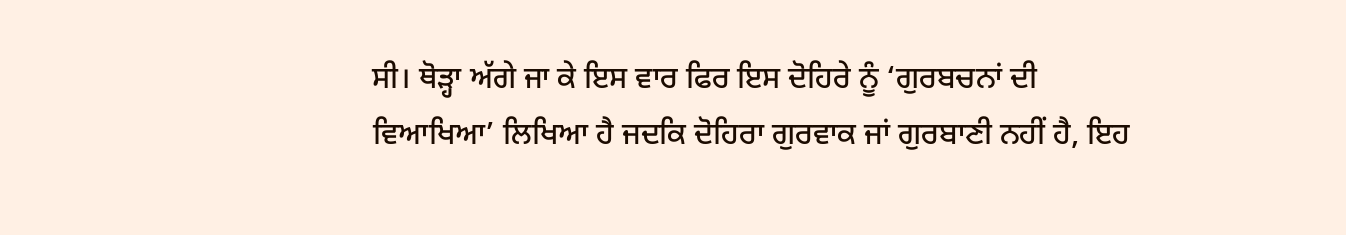ਸੀ। ਥੋੜ੍ਹਾ ਅੱਗੇ ਜਾ ਕੇ ਇਸ ਵਾਰ ਫਿਰ ਇਸ ਦੋਹਿਰੇ ਨੂੰ ‘ਗੁਰਬਚਨਾਂ ਦੀ ਵਿਆਖਿਆ’ ਲਿਖਿਆ ਹੈ ਜਦਕਿ ਦੋਹਿਰਾ ਗੁਰਵਾਕ ਜਾਂ ਗੁਰਬਾਣੀ ਨਹੀਂ ਹੈ, ਇਹ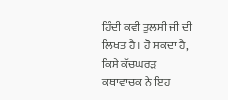ਹਿੰਦੀ ਕਵੀ ਤੁਲਸੀ ਜੀ ਦੀ ਲਿਖਤ ਹੈ। ਹੋ ਸਕਦਾ ਹੈ, ਕਿਸੇ ਕੱਚਘਰੜ ਕਥਾਵਾਚਕ ਨੇ ਇਹ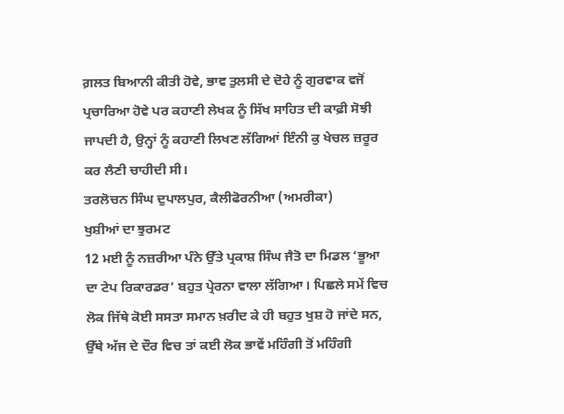ਗ਼ਲਤ ਬਿਆਨੀ ਕੀਤੀ ਹੋਵੇ, ਭਾਵ ਤੁਲਸੀ ਦੇ ਦੋਹੇ ਨੂੰ ਗੁਰਵਾਕ ਵਜੋਂ ਪ੍ਰਚਾਰਿਆ ਹੋਵੇ ਪਰ ਕਹਾਣੀ ਲੇਖਕ ਨੂੰ ਸਿੱਖ ਸਾਹਿਤ ਦੀ ਕਾਫ਼ੀ ਸੋਝੀ ਜਾਪਦੀ ਹੈ, ਉਨ੍ਹਾਂ ਨੂੰ ਕਹਾਣੀ ਲਿਖਣ ਲੱਗਿਆਂ ਇੰਨੀ ਕੁ ਖੇਚਲ ਜ਼ਰੂਰ ਕਰ ਲੈਣੀ ਚਾਹੀਦੀ ਸੀ।
ਤਰਲੋਚਨ ਸਿੰਘ ਦੁਪਾਲਪੁਰ, ਕੈਲੀਫੋਰਨੀਆ (ਅਮਰੀਕਾ)
ਖੁਸ਼ੀਆਂ ਦਾ ਝੁਰਮਟ
12 ਮਈ ਨੂੰ ਨਜ਼ਰੀਆ ਪੰਨੇ ਉੱਤੇ ਪ੍ਰਕਾਸ਼ ਸਿੰਘ ਜੈਤੋ ਦਾ ਮਿਡਲ ‘ਭੂਆ ਦਾ ਟੇਪ ਰਿਕਾਰਡਰ’ ਬਹੁਤ ਪ੍ਰੇਰਨਾ ਵਾਲਾ ਲੱਗਿਆ। ਪਿਛਲੇ ਸਮੇਂ ਵਿਚ ਲੋਕ ਜਿੱਥੇ ਕੋਈ ਸਸਤਾ ਸਮਾਨ ਖ਼ਰੀਦ ਕੇ ਹੀ ਬਹੁਤ ਖੁਸ਼ ਹੋ ਜਾਂਦੇ ਸਨ, ਉੱਥੇ ਅੱਜ ਦੇ ਦੌਰ ਵਿਚ ਤਾਂ ਕਈ ਲੋਕ ਭਾਵੇਂ ਮਹਿੰਗੀ ਤੋਂ ਮਹਿੰਗੀ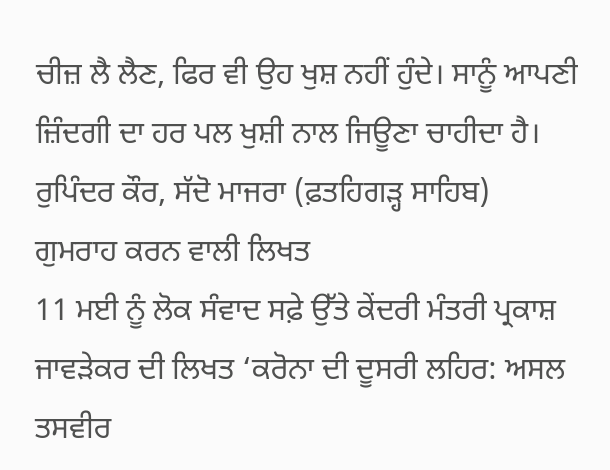ਚੀਜ਼ ਲੈ ਲੈਣ, ਫਿਰ ਵੀ ਉਹ ਖੁਸ਼ ਨਹੀਂ ਹੁੰਦੇ। ਸਾਨੂੰ ਆਪਣੀ ਜ਼ਿੰਦਗੀ ਦਾ ਹਰ ਪਲ ਖੁਸ਼ੀ ਨਾਲ ਜਿਊਣਾ ਚਾਹੀਦਾ ਹੈ।
ਰੁਪਿੰਦਰ ਕੌਰ, ਸੱਦੋ ਮਾਜਰਾ (ਫ਼ਤਹਿਗੜ੍ਹ ਸਾਹਿਬ)
ਗੁਮਰਾਹ ਕਰਨ ਵਾਲੀ ਲਿਖਤ
11 ਮਈ ਨੂੰ ਲੋਕ ਸੰਵਾਦ ਸਫ਼ੇ ਉੱਤੇ ਕੇਂਦਰੀ ਮੰਤਰੀ ਪ੍ਰਕਾਸ਼ ਜਾਵੜੇਕਰ ਦੀ ਲਿਖਤ ‘ਕਰੋਨਾ ਦੀ ਦੂਸਰੀ ਲਹਿਰ: ਅਸਲ ਤਸਵੀਰ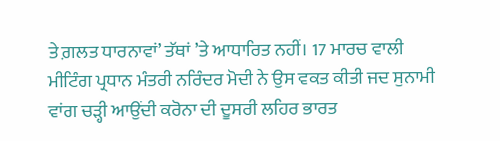ਤੇ ਗ਼ਲਤ ਧਾਰਨਾਵਾਂ’ ਤੱਥਾਂ ’ਤੇ ਆਧਾਰਿਤ ਨਹੀਂ। 17 ਮਾਰਚ ਵਾਲੀ ਮੀਟਿੰਗ ਪ੍ਰਧਾਨ ਮੰਤਰੀ ਨਰਿੰਦਰ ਮੋਦੀ ਨੇ ਉਸ ਵਕਤ ਕੀਤੀ ਜਦ ਸੁਨਾਮੀ ਵਾਂਗ ਚੜ੍ਹੀ ਆਉਂਦੀ ਕਰੋਨਾ ਦੀ ਦੂਸਰੀ ਲਹਿਰ ਭਾਰਤ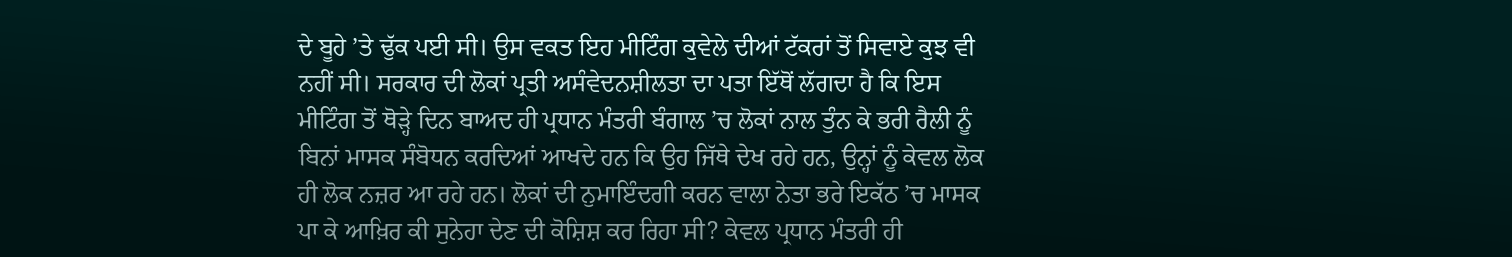ਦੇ ਬੂਹੇ ’ਤੇ ਢੁੱਕ ਪਈ ਸੀ। ਉਸ ਵਕਤ ਇਹ ਮੀਟਿੰਗ ਕੁਵੇਲੇ ਦੀਆਂ ਟੱਕਰਾਂ ਤੋਂ ਸਿਵਾਏ ਕੁਝ ਵੀ ਨਹੀਂ ਸੀ। ਸਰਕਾਰ ਦੀ ਲੋਕਾਂ ਪ੍ਰਤੀ ਅਸੰਵੇਦਨਸ਼ੀਲਤਾ ਦਾ ਪਤਾ ਇੱਥੋਂ ਲੱਗਦਾ ਹੈ ਕਿ ਇਸ ਮੀਟਿੰਗ ਤੋਂ ਥੋੜ੍ਹੇ ਦਿਨ ਬਾਅਦ ਹੀ ਪ੍ਰਧਾਨ ਮੰਤਰੀ ਬੰਗਾਲ ’ਚ ਲੋਕਾਂ ਨਾਲ ਤੁੰਨ ਕੇ ਭਰੀ ਰੈਲੀ ਨੂੰ ਬਿਨਾਂ ਮਾਸਕ ਸੰਬੋਧਨ ਕਰਦਿਆਂ ਆਖਦੇ ਹਨ ਕਿ ਉਹ ਜਿੱਥੇ ਦੇਖ ਰਹੇ ਹਨ, ਉਨ੍ਹਾਂ ਨੂੰ ਕੇਵਲ ਲੋਕ ਹੀ ਲੋਕ ਨਜ਼ਰ ਆ ਰਹੇ ਹਨ। ਲੋਕਾਂ ਦੀ ਨੁਮਾਇੰਦਗੀ ਕਰਨ ਵਾਲਾ ਨੇਤਾ ਭਰੇ ਇਕੱਠ ’ਚ ਮਾਸਕ ਪਾ ਕੇ ਆਖ਼ਿਰ ਕੀ ਸੁਨੇਹਾ ਦੇਣ ਦੀ ਕੋਸ਼ਿਸ਼ ਕਰ ਰਿਹਾ ਸੀ? ਕੇਵਲ ਪ੍ਰਧਾਨ ਮੰਤਰੀ ਹੀ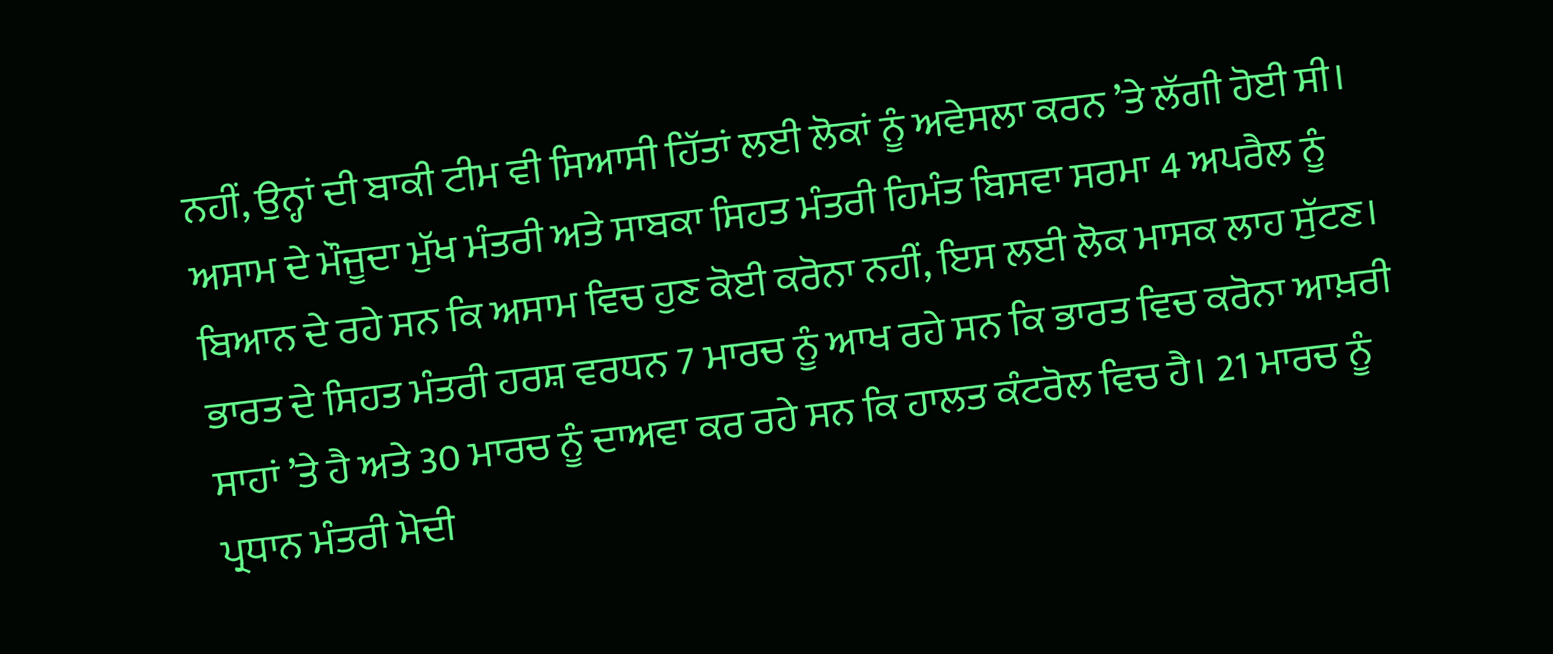ਨਹੀਂ, ਉਨ੍ਹਾਂ ਦੀ ਬਾਕੀ ਟੀਮ ਵੀ ਸਿਆਸੀ ਹਿੱਤਾਂ ਲਈ ਲੋਕਾਂ ਨੂੰ ਅਵੇਸਲਾ ਕਰਨ ’ਤੇ ਲੱਗੀ ਹੋਈ ਸੀ। ਅਸਾਮ ਦੇ ਮੌਜੂਦਾ ਮੁੱਖ ਮੰਤਰੀ ਅਤੇ ਸਾਬਕਾ ਸਿਹਤ ਮੰਤਰੀ ਹਿਮੰਤ ਬਿਸਵਾ ਸਰਮਾ 4 ਅਪਰੈਲ ਨੂੰ ਬਿਆਨ ਦੇ ਰਹੇ ਸਨ ਕਿ ਅਸਾਮ ਵਿਚ ਹੁਣ ਕੋਈ ਕਰੋਨਾ ਨਹੀਂ, ਇਸ ਲਈ ਲੋਕ ਮਾਸਕ ਲਾਹ ਸੁੱਟਣ। ਭਾਰਤ ਦੇ ਸਿਹਤ ਮੰਤਰੀ ਹਰਸ਼ ਵਰਧਨ 7 ਮਾਰਚ ਨੂੰ ਆਖ ਰਹੇ ਸਨ ਕਿ ਭਾਰਤ ਵਿਚ ਕਰੋਨਾ ਆਖ਼ਰੀ ਸਾਹਾਂ ’ਤੇ ਹੈ ਅਤੇ 30 ਮਾਰਚ ਨੂੰ ਦਾਅਵਾ ਕਰ ਰਹੇ ਸਨ ਕਿ ਹਾਲਤ ਕੰਟਰੋਲ ਵਿਚ ਹੈ। 21 ਮਾਰਚ ਨੂੰ ਪ੍ਰਧਾਨ ਮੰਤਰੀ ਮੋਦੀ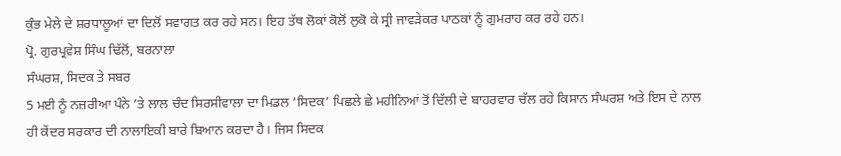ਕੁੰਭ ਮੇਲੇ ਦੇ ਸ਼ਰਧਾਲੂਆਂ ਦਾ ਦਿਲੋਂ ਸਵਾਗਤ ਕਰ ਰਹੇ ਸਨ। ਇਹ ਤੱਥ ਲੋਕਾਂ ਕੋਲੋਂ ਲੁਕੋ ਕੇ ਸ੍ਰੀ ਜਾਵੜੇਕਰ ਪਾਠਕਾਂ ਨੂੰ ਗੁਮਰਾਹ ਕਰ ਰਹੇ ਹਨ।
ਪ੍ਰੋ. ਗੁਰਪ੍ਰਵੇਸ਼ ਸਿੰਘ ਢਿੱਲੋਂ, ਬਰਨਾਲਾ
ਸੰਘਰਸ਼, ਸਿਦਕ ਤੇ ਸਬਰ
5 ਮਈ ਨੂੰ ਨਜ਼ਰੀਆ ਪੰਨੇ ’ਤੇ ਲਾਲ ਚੰਦ ਸਿਰਸੀਵਾਲਾ ਦਾ ਮਿਡਲ ‘ਸਿਦਕ’ ਪਿਛਲੇ ਛੇ ਮਹੀਨਿਆਂ ਤੋਂ ਦਿੱਲੀ ਦੇ ਬਾਹਰਵਾਰ ਚੱਲ ਰਹੇ ਕਿਸਾਨ ਸੰਘਰਸ਼ ਅਤੇ ਇਸ ਦੇ ਨਾਲ ਹੀ ਕੇਂਦਰ ਸਰਕਾਰ ਦੀ ਨਾਲਾਇਕੀ ਬਾਰੇ ਬਿਆਨ ਕਰਦਾ ਹੈ। ਜਿਸ ਸਿਦਕ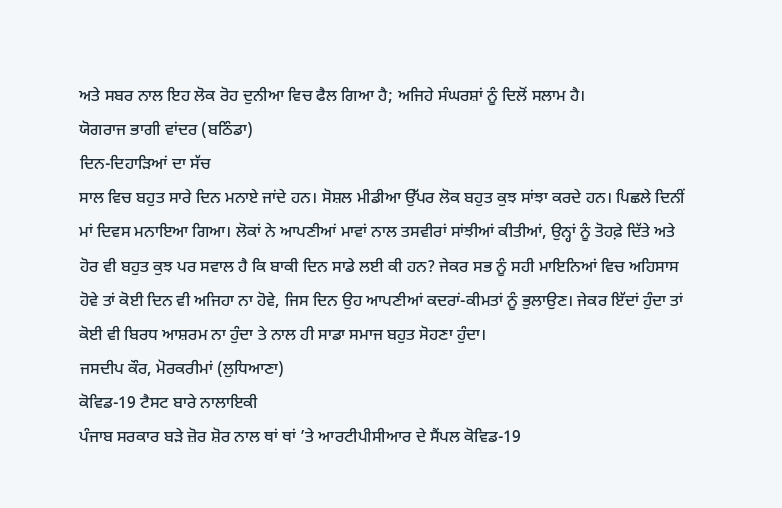ਅਤੇ ਸਬਰ ਨਾਲ ਇਹ ਲੋਕ ਰੋਹ ਦੁਨੀਆ ਵਿਚ ਫੈਲ ਗਿਆ ਹੈ; ਅਜਿਹੇ ਸੰਘਰਸ਼ਾਂ ਨੂੰ ਦਿਲੋਂ ਸਲਾਮ ਹੈ।
ਯੋਗਰਾਜ ਭਾਗੀ ਵਾਂਦਰ (ਬਠਿੰਡਾ)
ਦਿਨ-ਦਿਹਾੜਿਆਂ ਦਾ ਸੱਚ
ਸਾਲ ਵਿਚ ਬਹੁਤ ਸਾਰੇ ਦਿਨ ਮਨਾਏ ਜਾਂਦੇ ਹਨ। ਸੋਸ਼ਲ ਮੀਡੀਆ ਉੱਪਰ ਲੋਕ ਬਹੁਤ ਕੁਝ ਸਾਂਝਾ ਕਰਦੇ ਹਨ। ਪਿਛਲੇ ਦਿਨੀਂ ਮਾਂ ਦਿਵਸ ਮਨਾਇਆ ਗਿਆ। ਲੋਕਾਂ ਨੇ ਆਪਣੀਆਂ ਮਾਵਾਂ ਨਾਲ ਤਸਵੀਰਾਂ ਸਾਂਝੀਆਂ ਕੀਤੀਆਂ, ਉਨ੍ਹਾਂ ਨੂੰ ਤੋਹਫ਼ੇ ਦਿੱਤੇ ਅਤੇ ਹੋਰ ਵੀ ਬਹੁਤ ਕੁਝ ਪਰ ਸਵਾਲ ਹੈ ਕਿ ਬਾਕੀ ਦਿਨ ਸਾਡੇ ਲਈ ਕੀ ਹਨ? ਜੇਕਰ ਸਭ ਨੂੰ ਸਹੀ ਮਾਇਨਿਆਂ ਵਿਚ ਅਹਿਸਾਸ ਹੋਵੇ ਤਾਂ ਕੋਈ ਦਿਨ ਵੀ ਅਜਿਹਾ ਨਾ ਹੋਵੇ, ਜਿਸ ਦਿਨ ਉਹ ਆਪਣੀਆਂ ਕਦਰਾਂ-ਕੀਮਤਾਂ ਨੂੰ ਭੁਲਾਉਣ। ਜੇਕਰ ਇੱਦਾਂ ਹੁੰਦਾ ਤਾਂ ਕੋਈ ਵੀ ਬਿਰਧ ਆਸ਼ਰਮ ਨਾ ਹੁੰਦਾ ਤੇ ਨਾਲ ਹੀ ਸਾਡਾ ਸਮਾਜ ਬਹੁਤ ਸੋਹਣਾ ਹੁੰਦਾ।
ਜਸਦੀਪ ਕੌਰ, ਮੋਰਕਰੀਮਾਂ (ਲੁਧਿਆਣਾ)
ਕੋਵਿਡ-19 ਟੈਸਟ ਬਾਰੇ ਨਾਲਾਇਕੀ
ਪੰਜਾਬ ਸਰਕਾਰ ਬੜੇ ਜ਼ੋਰ ਸ਼ੋਰ ਨਾਲ ਥਾਂ ਥਾਂ ’ਤੇ ਆਰਟੀਪੀਸੀਆਰ ਦੇ ਸੈਂਪਲ ਕੋਵਿਡ-19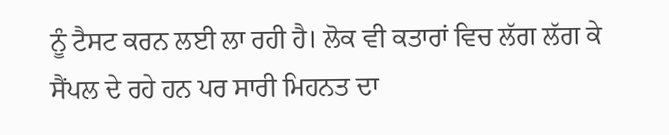ਨੂੰ ਟੈਸਟ ਕਰਨ ਲਈ ਲਾ ਰਹੀ ਹੈ। ਲੋਕ ਵੀ ਕਤਾਰਾਂ ਵਿਚ ਲੱਗ ਲੱਗ ਕੇ ਸੈਂਪਲ ਦੇ ਰਹੇ ਹਨ ਪਰ ਸਾਰੀ ਮਿਹਨਤ ਦਾ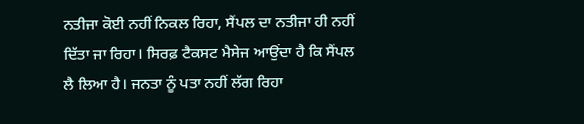ਨਤੀਜਾ ਕੋਈ ਨਹੀਂ ਨਿਕਲ ਰਿਹਾ, ਸੈਂਪਲ ਦਾ ਨਤੀਜਾ ਹੀ ਨਹੀਂ ਦਿੱਤਾ ਜਾ ਰਿਹਾ। ਸਿਰਫ਼ ਟੈਕਸਟ ਮੈਸੇਜ ਆਉਂਦਾ ਹੈ ਕਿ ਸੈਂਪਲ ਲੈ ਲਿਆ ਹੈ। ਜਨਤਾ ਨੂੰ ਪਤਾ ਨਹੀਂ ਲੱਗ ਰਿਹਾ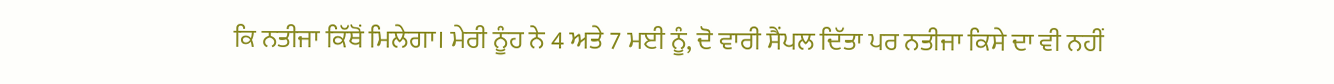ਕਿ ਨਤੀਜਾ ਕਿੱਥੋਂ ਮਿਲੇਗਾ। ਮੇਰੀ ਨੂੰਹ ਨੇ 4 ਅਤੇ 7 ਮਈ ਨੂੰ, ਦੋ ਵਾਰੀ ਸੈਂਪਲ ਦਿੱਤਾ ਪਰ ਨਤੀਜਾ ਕਿਸੇ ਦਾ ਵੀ ਨਹੀਂ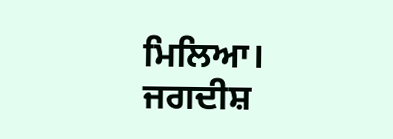ਮਿਲਿਆ।
ਜਗਦੀਸ਼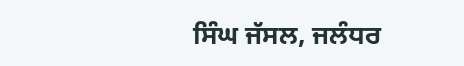ਸਿੰਘ ਜੱਸਲ, ਜਲੰਧਰ